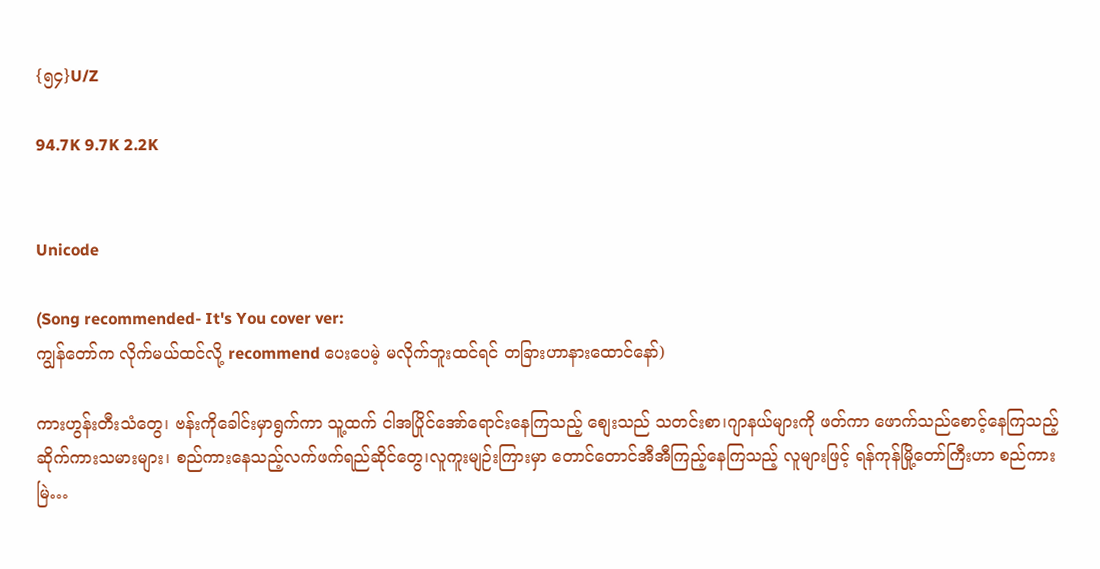{၅၄}U/Z

94.7K 9.7K 2.2K


Unicode

(Song recommended- It's You cover ver:
ကျွန်တော်က လိုက်မယ်ထင်လို့ recommend ပေးပေမဲ့ မလိုက်ဘူးထင်ရင် တခြားဟာနားထောင်နော်)

ကားဟွန်းတီးသံတွေ၊ ဗန်းကိုခေါင်းမှာရွက်ကာ သူ့ထက် ငါအပြိုင်အော်ရောင်းနေကြသည့် စျေးသည် သတင်းစာ၊ဂျာနယ်များကို ဖတ်ကာ ဖောက်သည်စောင့်နေကြသည့် ဆိုက်ကားသမားများ၊ စည်ကားနေသည့်လက်ဖက်ရည်ဆိုင်တွေ၊လူကူးမျဉ်းကြားမှာ တောင်တောင်အီအီကြည့်နေကြသည့် လူများဖြင့် ရန်ကုန်မြို့တော်ကြီးဟာ စည်ကားမြဲ…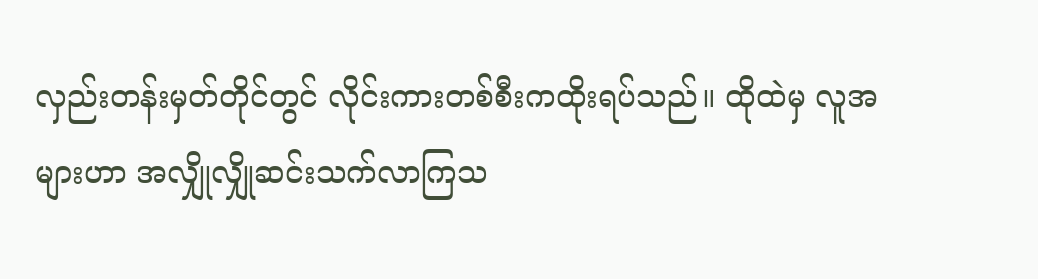လှည်းတန်းမှတ်တိုင်တွင် လိုင်းကားတစ်စီးကထိုးရပ်သည်။ ထိုထဲမှ လူအများဟာ အလျှိုလျှိုဆင်းသက်လာကြသ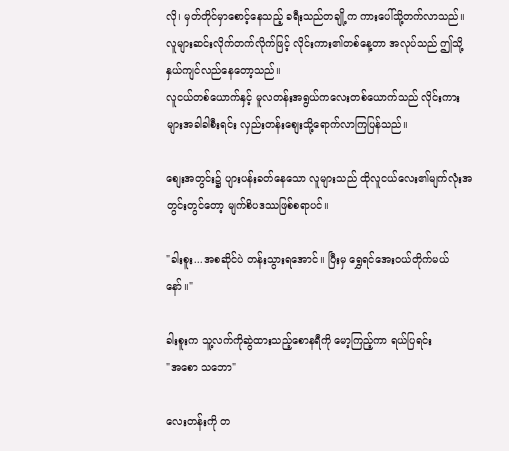လို၊ မှတ်တိုင်မှာစောင့်နေသည့် ခရီးသည်တချို့က ကားပေါ်သို့တက်လာသည်။ လူများဆင်းလိုက်တက်လိုက်ဖြင့် လိုင်းကား၏တစ်နေ့တာ အလုပ်သည် ဤသို့နှယ်ကျင်လည်နေတော့သည်။
လူငယ်တစ်ယောက်နှင့် မူလတန်းအရွယ်ကလေးတစ်ယောက်သည် လိုင်းကားများအခါခါစီးရင်း လှည်းတန်းစျေးသို့ရောက်လာကြပြန်သည်။

စျေးအတွင်း၌ ပျားပန်းခတ်နေသော လူများသည် ထိုလူငယ်လေး၏မျက်လုံးအတွင်းတွင်တော့ မျက်စိပဒဿဖြစ်စရာပင်။

"ခါးစူး...အစဆိုင်ပဲ တန်းသွားရအောင်။ ပြီးမှ ရွှေရင်အေးဝယ်တိုက်မယ်နော်။"

ခါးစူးက သူ့လက်ကိုဆွဲထားသည့်စောနရီကို မော့ကြည့်ကာ ရယ်ပြရင်း
"အစော သဘော"

လေးတန်းကို တ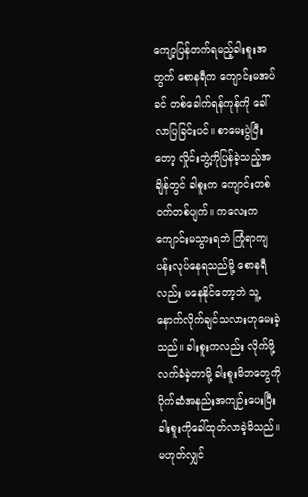ကျော့ပြန်တက်ရမည့်ခါးစူးအတွက် စောနရီက ကျောင်းမအပ်ခင် တစ်ခေါက်ရန်ကုန်ကို ခေါ်လာပြခြင်းပင်။ စာမေးပွဲပြီးတော့ လှိုင်းဘွဲ့ကိုပြန်ခဲ့သည့်အချိန်တွင် ခါစူးက ကျောင်းတစ်ဝက်တစ်ပျက်။ ကလေးက ကျောင်းမသွားရဘဲ ကြုံရာကျပန်းလုပ်နေရသည်မို့ စောနရီလည်း မနေနိုင်တော့ဘဲ သူ့နောက်လိုက်ချင်သလားဟုမေးခဲ့သည်။ ခါးစူးကလည်း လိုက်ဖို့လက်ခံခဲ့တာမို့ ခါးစူးမိဘတွေကို ပိုက်ဆံအနည်းအကျဉ်းပေးပြီး ခါးစူးကိုခေါ်ထုတ်လာခဲ့မိသည်။ မဟုတ်လျှင်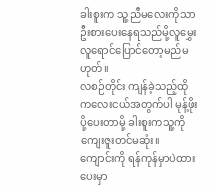ခါးစူးက သူ့ညီမလေးကိုသာဦးစားပေးနေရသည်မို့လူမွှေး လူရောင်ပြောင်တော့မည်မဟုတ်။
လစဉ်တိုင်း ကျန်ခဲ့သည့်ထိုကလေးငယ်အတွက်ပါ မုန့်ဖိုးပို့ပေးတာမို့ ခါးစူးကသူ့ကိုကျေးဇူးတင်မဆုံး။
ကျောင်းကို ရန်ကုန်မှာပဲထားပေးမှာ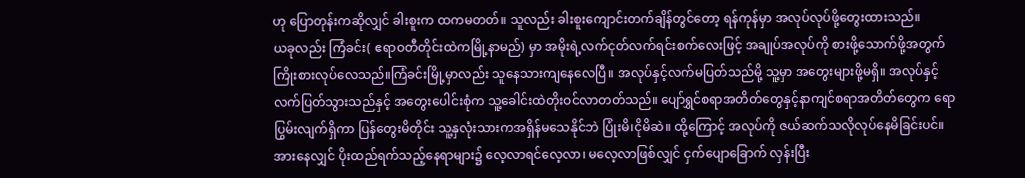ဟု ပြောတုန်းကဆိုလျှင် ခါးစူးက ထကမတတ်။ သူလည်း ခါးစူးကျောင်းတက်ချိန်တွင်တော့ ရန်ကုန်မှာ အလုပ်လုပ်ဖို့တွေးထားသည်။
ယခုလည်း ကြံခင်း( ဧရာဝတီတိုင်းထဲကမြို့နာမည်) မှာ အမိုးရဲ့လက်ငုတ်လက်ရင်းစက်လေးဖြင့် အချုပ်အလုပ်ကို စားဖို့သောက်ဖို့အတွက်ကြိုးစားလုပ်လေသည်။ကြံခင်းမြို့မှာလည်း သူနေသားကျနေလေပြီ။ အလုပ်နှင့်လက်မပြတ်သည်မို့ သူ့မှာ အတွေးများဖို့မရှိ။ အလုပ်နှင့် လက်ပြတ်သွားသည်နှင့် အတွေးပေါင်းစုံက သူ့ခေါင်းထဲတိုးဝင်လာတတ်သည်။ ပျော်ရွှင်စရာအတိတ်တွေနှင့်နာကျင်စရာအတိတ်တွေက ရောပြွမ်းလျက်ရှိကာ ပြန်တွေးမိတိုင်း သူ့နှလုံးသားကအရှိန်မသေနိုင်ဘဲ ပြုံးမိ၊ငိုမိဆဲ။ ထို့ကြောင့် အလုပ်ကို ဇယ်ဆက်သလိုလုပ်နေမိခြင်းပင်။အားနေလျှင် ပိုးထည်ရက်သည့်နေရာများ၌ လေ့လာရင်လေ့လာ၊ မလေ့လာဖြစ်လျှင် ငှက်ပျောခြောက် လှန်းပြီး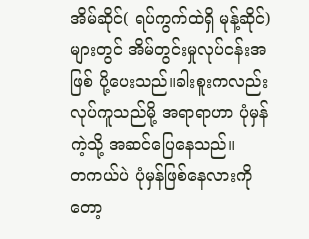အိမ်ဆိုင်( ရပ်ကွက်ထဲရှိ မုန့်ဆိုင်) များတွင် အိမ်တွင်းမှုလုပ်ငန်းအဖြစ် ပို့ပေးသည်။ခါးစူးကလည်း လုပ်ကူသည်မို့ အရာရာဟာ ပုံမှန်ကဲ့သို့ အဆင်ပြေနေသည်။
တကယ်ပဲ ပုံမှန်ဖြစ်နေလားကိုတော့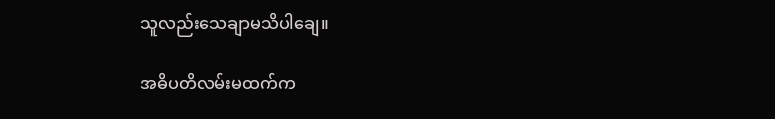သူလည်းသေချာမသိပါချေ။

အဓိပတိလမ်းမထက်က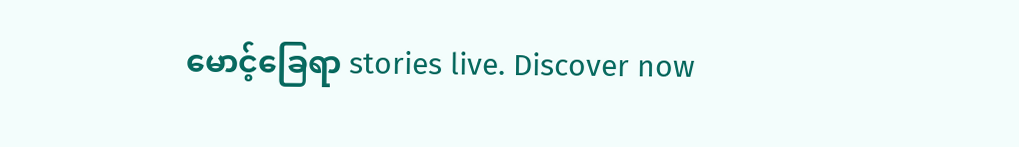မောင့်ခြေရာ stories live. Discover now